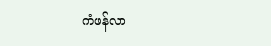ကံဖန်လာ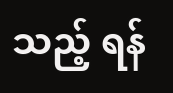သည့် ရန်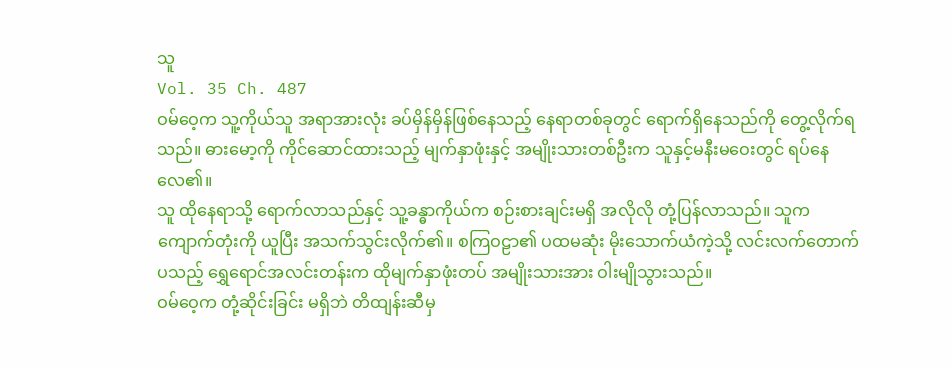သူ
Vol. 35 Ch. 487
ဝမ်ဝေ့က သူ့ကိုယ်သူ အရာအားလုံး ခပ်မှိန်မှိန်ဖြစ်နေသည့် နေရာတစ်ခုတွင် ရောက်ရှိနေသည်ကို တွေ့လိုက်ရသည်။ ဓားမော့ကို ကိုင်ဆောင်ထားသည့် မျက်နှာဖုံးနှင့် အမျိုးသားတစ်ဦးက သူနှင့်မနီးမဝေးတွင် ရပ်နေလေ၏။
သူ ထိုနေရာသို့ ရောက်လာသည်နှင့် သူ့ခန္ဓာကိုယ်က စဉ်းစားချင်းမရှိ အလိုလို တုံ့ပြန်လာသည်။ သူက ကျောက်တုံးကို ယူပြီး အသက်သွင်းလိုက်၏။ စကြဝဠာ၏ ပထမဆုံး မိုးသောက်ယံကဲ့သို့ လင်းလက်တောက်ပသည့် ရွှေရောင်အလင်းတန်းက ထိုမျက်နှာဖုံးတပ် အမျိုးသားအား ဝါးမျိုသွားသည်။
ဝမ်ဝေ့က တုံ့ဆိုင်းခြင်း မရှိဘဲ တိထျန်းဆီမှ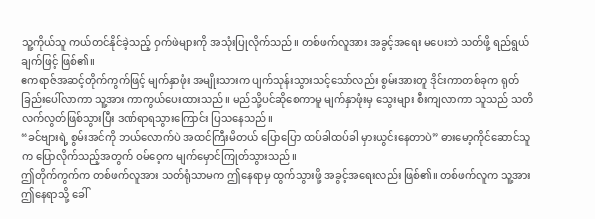သူ့ကိုယ်သူ ကယ်တင်နိုင်ခဲ့သည့် ဝှက်ဖဲများကို အသုံးပြုလိုက်သည်။ တစ်ဖက်လူအား အခွင့်အရေး မပေးဘဲ သတ်ဖို့ ရည်ရွယ်ချက်ဖြင့် ဖြစ်၏။
ဧကရာဇ်အဆင့်တိုက်ကွက်ဖြင့် မျက်နှာဖုံး အမျိုးသားက ပျက်သုန်းသွားသင့်သော်လည်း စွမ်းအားတူ ဒိုင်းကာတစ်ခုက ရုတ်ခြည်းပေါ်လာကာ သူ့အား ကာကွယ်ပေးထားသည်။ မည်သို့ပင်ဆိုစေကာမူ မျက်နှာဖုံးမှ သွေးများ စီးကျလာကာ သူသည် သတိလက်လွတ်ဖြစ်သွားပြီး ဒဏ်ရာရသွားကြောင်း ပြသနေသည်။
“ခင်ဗျားရဲ့ စွမ်းအင်ကို ဘယ်လောက်ပဲ အထင်ကြီးမိတယ် ပြောပြော ထပ်ခါထပ်ခါ မှားယွင်းနေတာပဲ” ဓားမော့ကိုင်ဆောင်သူက ပြောလိုက်သည့်အတွက် ဝမ်ဝေ့က မျက်မှောင်ကြုတ်သွားသည်။
ဤတိုက်ကွက်က တစ်ဖက်လူအား သတ်ရုံသာမက ဤနေရာမှ ထွက်သွားဖို့ အခွင့်အရေးလည်း ဖြစ်၏။ တစ်ဖက်လူက သူ့အား ဤနေရာသို့ ခေါ်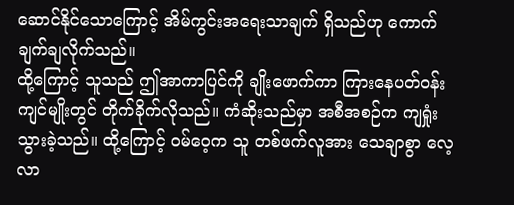ဆောင်နိုင်သောကြောင့် အိမ်ကွင်းအရေးသာချက် ရှိသည်ဟု ကောက်ချက်ချလိုက်သည်။
ထို့ကြောင့် သူသည် ဤအာကာပြင်ကို ချိုးဖောက်ကာ ကြားနေပတ်ဝန်းကျင်မျိုးတွင် တိုက်ခိုက်လိုသည်။ ကံဆိုးသည်မှာ အစီအစဉ်က ကျရှုံးသွားခဲ့သည်။ ထို့ကြောင့် ဝမ်ဝေ့က သူ တစ်ဖက်လူအား သေချာစွာ လေ့လာ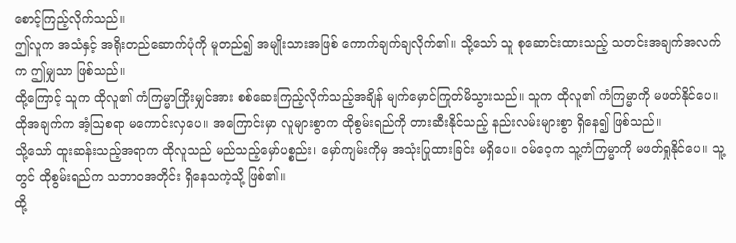စောင့်ကြည့်လိုက်သည်။
ဤလူက အသံနှင့် အရိုးတည်ဆောက်ပုံကို မူတည်၍ အမျိုးသားအဖြစ် ကောက်ချက်ချလိုက်၏။ သို့သော် သူ စုဆောင်းထားသည့် သတင်းအချက်အလက်က ဤမျှသာ ဖြစ်သည်။
ထို့ကြောင့် သူက ထိုလူ၏ ကံကြမ္မာကြိုးမျှင်အား စစ်ဆေးကြည့်လိုက်သည့်အချိန် မျက်မှောင်ကြုတ်မိသွားသည်။ သူက ထိုလူ၏ ကံကြမ္မာကို မဖတ်နိုင်ပေ။ ထိုအချက်က အံ့ဩစရာ မကောင်းလှပေ။ အကြောင်းမှာ လူများစွာက ထိုစွမ်းရည်ကို တားဆီးနိုင်သည့် နည်းလမ်းများစွာ ရှိနေ၍ ဖြစ်သည်။
သို့သော် ထူးဆန်းသည့်အရာက ထိုလူသည် မည်သည့်မှော်ပစ္စည်း၊ မှော်ကျမ်းကိုမှ အသုံးပြုထားခြင်း မရှိပေ။ ဝမ်ဝေ့က သူ့ကံကြမ္မာကို မဖတ်ရှုနိုင်ပေ။ သူ့တွင် ထိုစွမ်းရည်က သဘာဝအတိုင်း ရှိနေသကဲ့သို့ ဖြစ်၏။
ထို့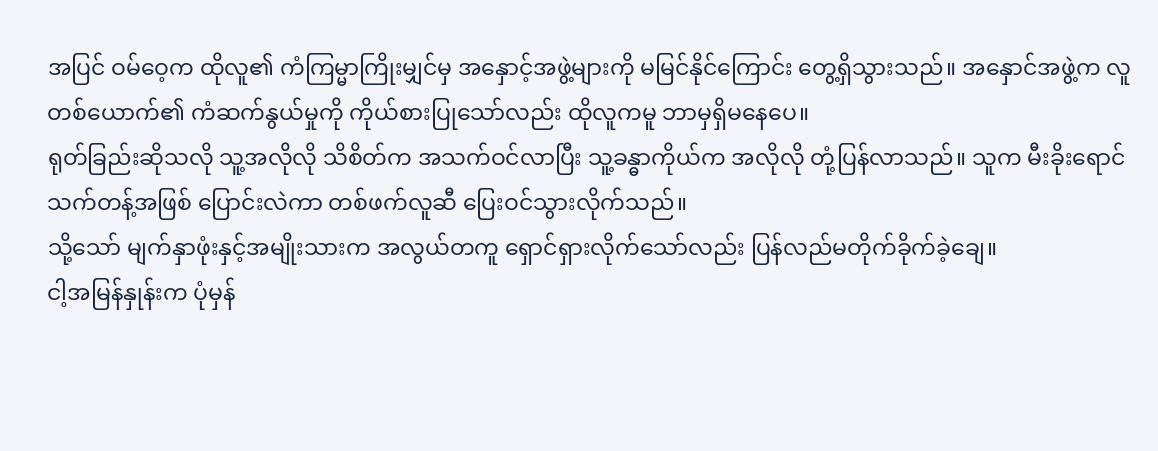အပြင် ဝမ်ဝေ့က ထိုလူ၏ ကံကြမ္မာကြိုးမျှင်မှ အနှောင့်အဖွဲ့များကို မမြင်နိုင်ကြောင်း တွေ့ရှိသွားသည်။ အနှောင်အဖွဲ့က လူတစ်ယောက်၏ ကံဆက်နွယ်မှုကို ကိုယ်စားပြုသော်လည်း ထိုလူကမူ ဘာမှရှိမနေပေ။
ရုတ်ခြည်းဆိုသလို သူ့အလိုလို သိစိတ်က အသက်ဝင်လာပြီး သူ့ခန္ဓာကိုယ်က အလိုလို တုံ့ပြန်လာသည်။ သူက မီးခိုးရောင်သက်တန့်အဖြစ် ပြောင်းလဲကာ တစ်ဖက်လူဆီ ပြေးဝင်သွားလိုက်သည်။
သို့သော် မျက်နှာဖုံးနှင့်အမျိုးသားက အလွယ်တကူ ရှောင်ရှားလိုက်သော်လည်း ပြန်လည်မတိုက်ခိုက်ခဲ့ချေ။
ငါ့အမြန်နှုန်းက ပုံမှန်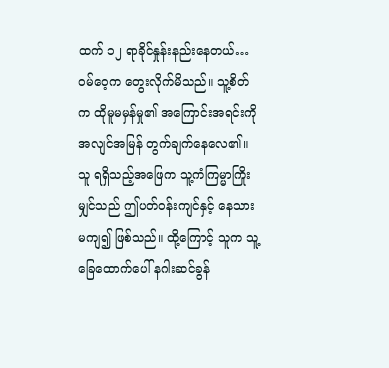ထက် ၁၂ ရာခိုင်နှုန်းနည်းနေတယ်…
ဝမ်ဝေ့က တွေးလိုက်မိသည်။ သူ့စိတ်က ထိုမူမမှန်မှု၏ အကြောင်းအရင်းကို အလျင်အမြန် တွက်ချက်နေလေ၏။ သူ ရရှိသည့်အဖြေက သူ့ကံကြမ္မာကြိုးမျှင်သည် ဤပတ်ဝန်းကျင်နှင့် နေသားမကျ၍ ဖြစ်သည်။ ထို့ကြောင့် သူက သူ့ခြေထောက်ပေါ် နဂါးဆင်ခွန်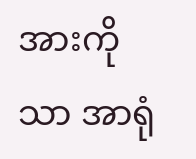အားကိုသာ အာရုံ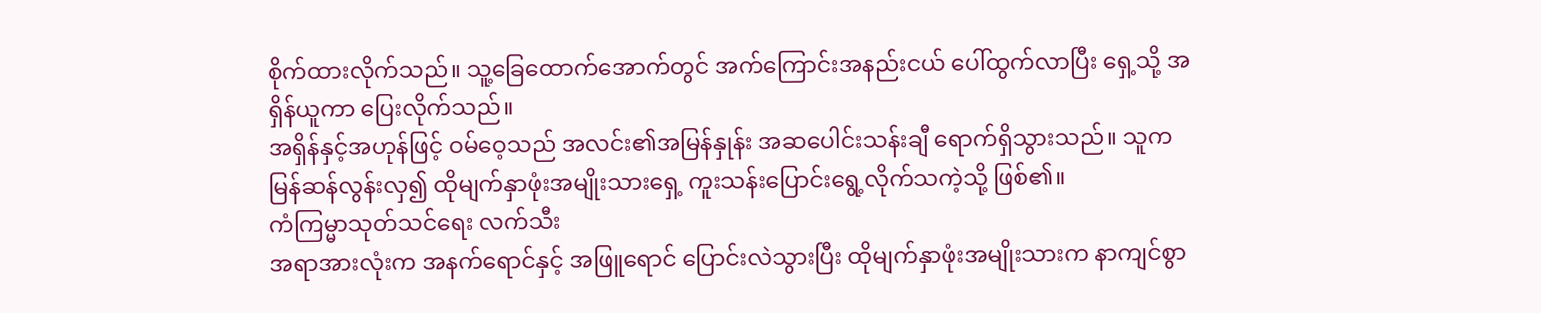စိုက်ထားလိုက်သည်။ သူ့ခြေထောက်အောက်တွင် အက်ကြောင်းအနည်းငယ် ပေါ်ထွက်လာပြီး ရှေ့သို့ အရှိန်ယူကာ ပြေးလိုက်သည်။
အရှိန်နှင့်အဟုန်ဖြင့် ဝမ်ဝေ့သည် အလင်း၏အမြန်နှုန်း အဆပေါင်းသန်းချီ ရောက်ရှိသွားသည်။ သူက မြန်ဆန်လွန်းလှ၍ ထိုမျက်နှာဖုံးအမျိုးသားရှေ့ ကူးသန်းပြောင်းရွေ့လိုက်သကဲ့သို့ ဖြစ်၏။
ကံကြမ္မာသုတ်သင်ရေး လက်သီး
အရာအားလုံးက အနက်ရောင်နှင့် အဖြူရောင် ပြောင်းလဲသွားပြီး ထိုမျက်နှာဖုံးအမျိုးသားက နာကျင်စွာ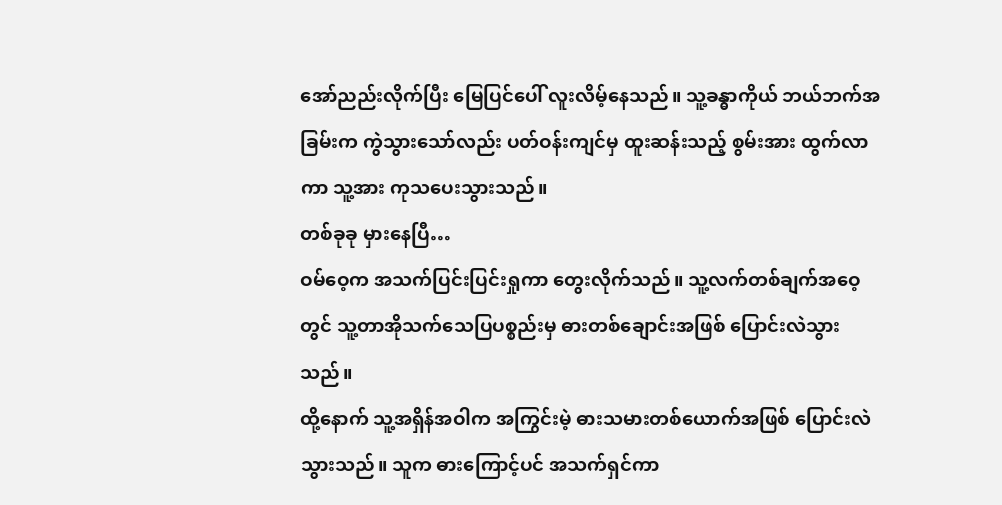အော်ညည်းလိုက်ပြီး မြေပြင်ပေါ် လူးလိမ့်နေသည်။ သူ့ခန္ဓာကိုယ် ဘယ်ဘက်အခြမ်းက ကွဲသွားသော်လည်း ပတ်ဝန်းကျင်မှ ထူးဆန်းသည့် စွမ်းအား ထွက်လာကာ သူ့အား ကုသပေးသွားသည်။
တစ်ခုခု မှားနေပြီ…
ဝမ်ဝေ့က အသက်ပြင်းပြင်းရှုကာ တွေးလိုက်သည်။ သူ့လက်တစ်ချက်အဝေ့တွင် သူ့တာအိုသက်သေပြပစ္စည်းမှ ဓားတစ်ချောင်းအဖြစ် ပြောင်းလဲသွားသည်။
ထို့နောက် သူ့အရှိန်အဝါက အကြွင်းမဲ့ ဓားသမားတစ်ယောက်အဖြစ် ပြောင်းလဲသွားသည်။ သူက ဓားကြောင့်ပင် အသက်ရှင်ကာ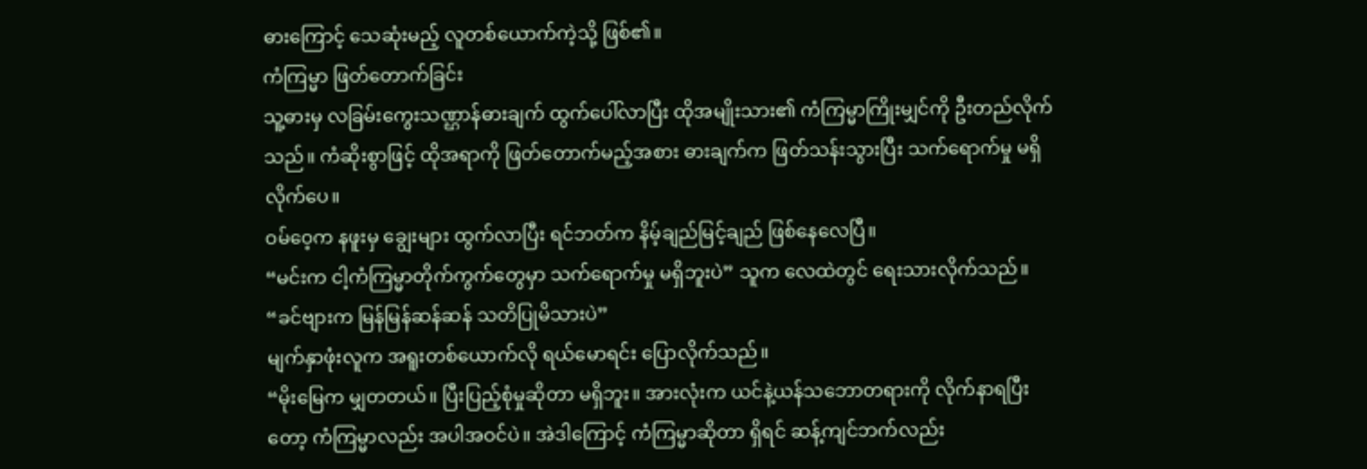ဓားကြောင့် သေဆုံးမည့် လူတစ်ယောက်ကဲ့သို့ ဖြစ်၏။
ကံကြမ္မာ ဖြတ်တောက်ခြင်း
သူ့ဓားမှ လခြမ်းကွေးသဏ္ဌာန်ဓားချက် ထွက်ပေါ်လာပြီး ထိုအမျိုးသား၏ ကံကြမ္မာကြိုးမျှင်ကို ဦးတည်လိုက်သည်။ ကံဆိုးစွာဖြင့် ထိုအရာကို ဖြတ်တောက်မည့်အစား ဓားချက်က ဖြတ်သန်းသွားပြီး သက်ရောက်မှု မရှိလိုက်ပေ။
ဝမ်ဝေ့က နဖူးမှ ချွေးများ ထွက်လာပြီး ရင်ဘတ်က နိမ့်ချည်မြင့်ချည် ဖြစ်နေလေပြီ။
“မင်းက ငါ့ကံကြမ္မာတိုက်ကွက်တွေမှာ သက်ရောက်မှု မရှိဘူးပဲ” သူက လေထဲတွင် ရေးသားလိုက်သည်။
“ခင်ဗျားက မြန်မြန်ဆန်ဆန် သတိပြုမိသားပဲ”
မျက်နှာဖုံးလူက အရူးတစ်ယောက်လို ရယ်မောရင်း ပြောလိုက်သည်။
“မိုးမြေက မျှတတယ်။ ပြီးပြည့်စုံမှုဆိုတာ မရှိဘူး။ အားလုံးက ယင်နဲ့ယန်သဘောတရားကို လိုက်နာရပြီးတော့ ကံကြမ္မာလည်း အပါအဝင်ပဲ။ အဲဒါကြောင့် ကံကြမ္မာဆိုတာ ရှိရင် ဆန့်ကျင်ဘက်လည်း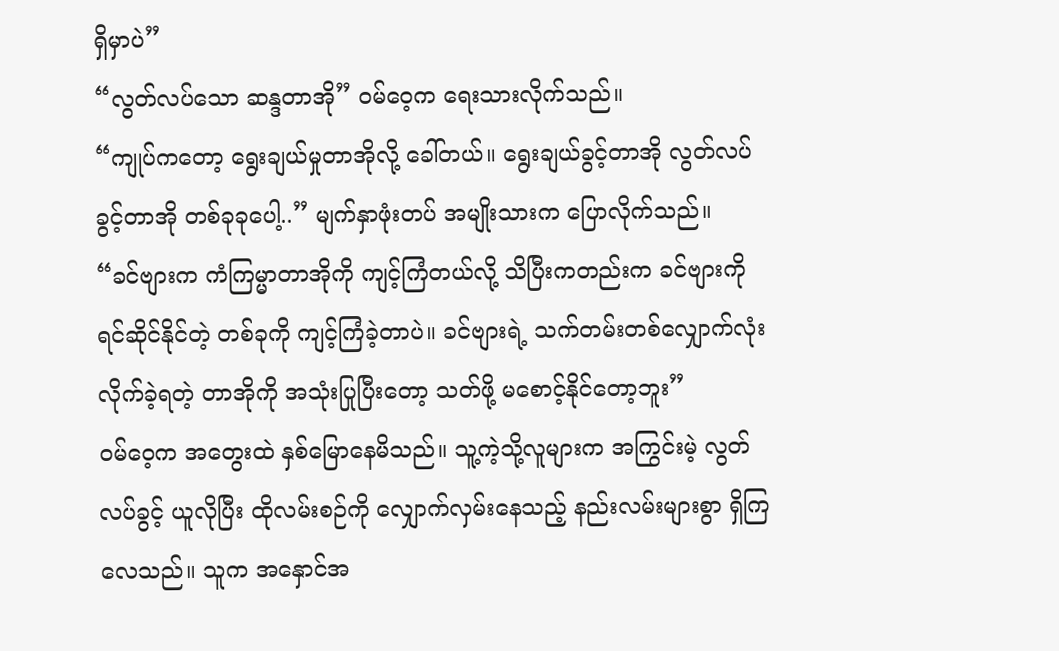ရှိမှာပဲ”
“လွတ်လပ်သော ဆန္ဒတာအို” ဝမ်ဝေ့က ရေးသားလိုက်သည်။
“ကျုပ်ကတော့ ရွေးချယ်မှုတာအိုလို့ ခေါ်တယ်။ ရွေးချယ်ခွင့်တာအို လွတ်လပ်ခွင့်တာအို တစ်ခုခုပေါ့..” မျက်နှာဖုံးတပ် အမျိုးသားက ပြောလိုက်သည်။
“ခင်ဗျားက ကံကြမ္မာတာအိုကို ကျင့်ကြံတယ်လို့ သိပြီးကတည်းက ခင်ဗျားကို ရင်ဆိုင်နိုင်တဲ့ တစ်ခုကို ကျင့်ကြံခဲ့တာပဲ။ ခင်ဗျားရဲ့ သက်တမ်းတစ်လျှောက်လုံး လိုက်ခဲ့ရတဲ့ တာအိုကို အသုံးပြုပြီးတော့ သတ်ဖို့ မစောင့်နိုင်တော့ဘူး”
ဝမ်ဝေ့က အတွေးထဲ နှစ်မြောနေမိသည်။ သူ့ကဲ့သို့လူများက အကြွင်းမဲ့ လွတ်လပ်ခွင့် ယူလိုပြီး ထိုလမ်းစဉ်ကို လျှောက်လှမ်းနေသည့် နည်းလမ်းများစွာ ရှိကြလေသည်။ သူက အနှောင်အ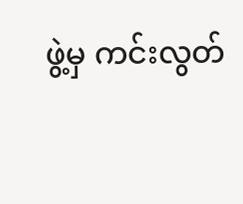ဖွဲ့မှ ကင်းလွတ်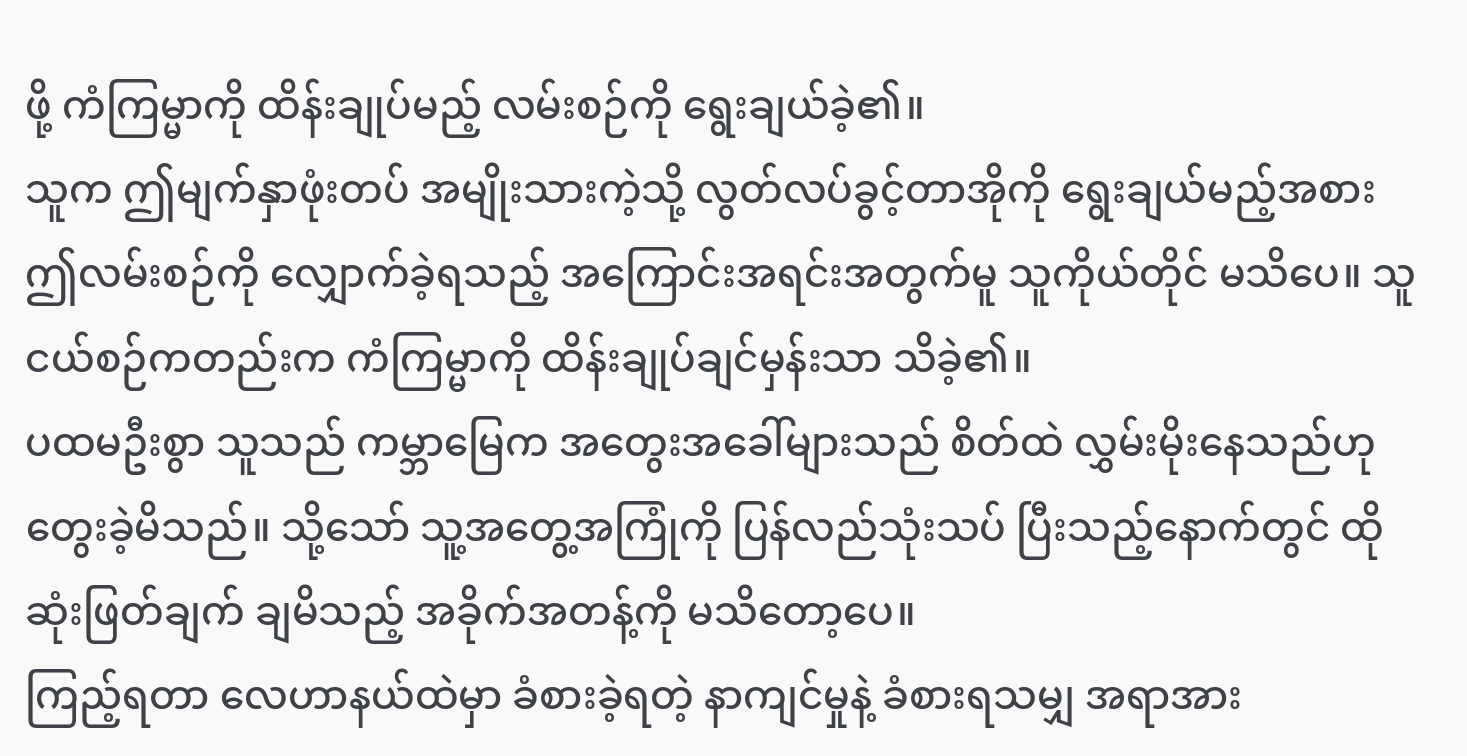ဖို့ ကံကြမ္မာကို ထိန်းချုပ်မည့် လမ်းစဉ်ကို ရွေးချယ်ခဲ့၏။
သူက ဤမျက်နှာဖုံးတပ် အမျိုးသားကဲ့သို့ လွတ်လပ်ခွင့်တာအိုကို ရွေးချယ်မည့်အစား ဤလမ်းစဉ်ကို လျှောက်ခဲ့ရသည့် အကြောင်းအရင်းအတွက်မူ သူကိုယ်တိုင် မသိပေ။ သူ ငယ်စဉ်ကတည်းက ကံကြမ္မာကို ထိန်းချုပ်ချင်မှန်းသာ သိခဲ့၏။
ပထမဦးစွာ သူသည် ကမ္ဘာမြေက အတွေးအခေါ်များသည် စိတ်ထဲ လွှမ်းမိုးနေသည်ဟု တွေးခဲ့မိသည်။ သို့သော် သူ့အတွေ့အကြုံကို ပြန်လည်သုံးသပ် ပြီးသည့်နောက်တွင် ထိုဆုံးဖြတ်ချက် ချမိသည့် အခိုက်အတန့်ကို မသိတော့ပေ။
ကြည့်ရတာ လေဟာနယ်ထဲမှာ ခံစားခဲ့ရတဲ့ နာကျင်မှုနဲ့ ခံစားရသမျှ အရာအား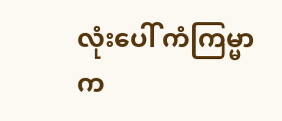လုံးပေါ် ကံကြမ္မာက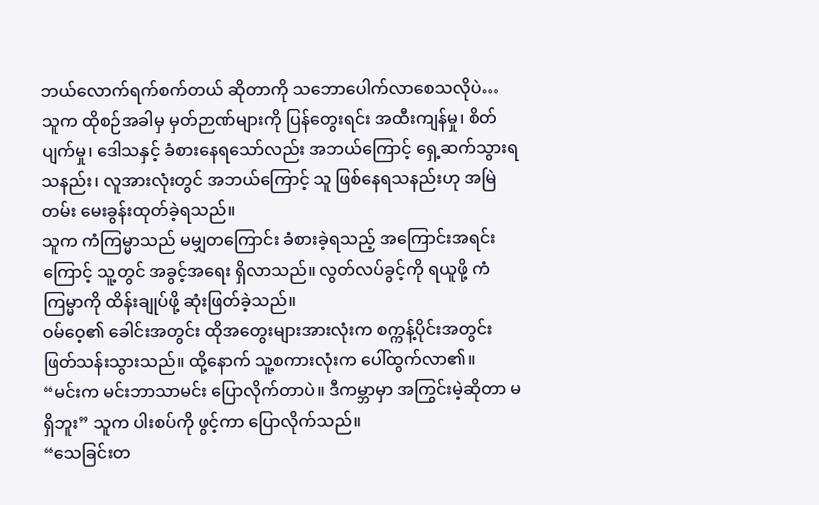ဘယ်လောက်ရက်စက်တယ် ဆိုတာကို သဘောပေါက်လာစေသလိုပဲ…
သူက ထိုစဉ်အခါမှ မှတ်ဉာဏ်များကို ပြန်တွေးရင်း အထီးကျန်မှု၊ စိတ်ပျက်မှု၊ ဒေါသနှင့် ခံစားနေရသော်လည်း အဘယ်ကြောင့် ရှေ့ဆက်သွားရသနည်း၊ လူအားလုံးတွင် အဘယ်ကြောင့် သူ ဖြစ်နေရသနည်းဟု အမြဲတမ်း မေးခွန်းထုတ်ခဲ့ရသည်။
သူက ကံကြမ္မာသည် မမျှတကြောင်း ခံစားခဲ့ရသည့် အကြောင်းအရင်းကြောင့် သူ့တွင် အခွင့်အရေး ရှိလာသည်။ လွတ်လပ်ခွင့်ကို ရယူဖို့ ကံကြမ္မာကို ထိန်းချုပ်ဖို့ ဆုံးဖြတ်ခဲ့သည်။
ဝမ်ဝေ့၏ ခေါင်းအတွင်း ထိုအတွေးများအားလုံးက စက္ကန့်ပိုင်းအတွင်း ဖြတ်သန်းသွားသည်။ ထို့နောက် သူ့စကားလုံးက ပေါ်ထွက်လာ၏။
“မင်းက မင်းဘာသာမင်း ပြောလိုက်တာပဲ။ ဒီကမ္ဘာမှာ အကြွင်းမဲ့ဆိုတာ မရှိဘူး” သူက ပါးစပ်ကို ဖွင့်ကာ ပြောလိုက်သည်။
“သေခြင်းတ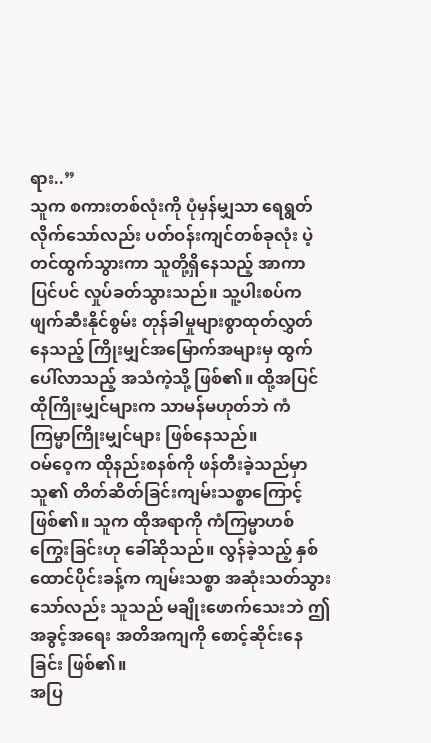ရား..”
သူက စကားတစ်လုံးကို ပုံမှန်မျှသာ ရေရွတ်လိုက်သော်လည်း ပတ်ဝန်းကျင်တစ်ခုလုံး ပဲ့တင်ထွက်သွားကာ သူတို့ရှိနေသည့် အာကာပြင်ပင် လှုပ်ခတ်သွားသည်။ သူ့ပါးစပ်က ဖျက်ဆီးနိုင်စွမ်း တုန်ခါမှုများစွာထုတ်လွှတ်နေသည့် ကြိုးမျှင်အမြောက်အများမှ ထွက်ပေါ်လာသည့် အသံကဲ့သို့ ဖြစ်၏။ ထို့အပြင် ထိုကြိုးမျှင်များက သာမန်မဟုတ်ဘဲ ကံကြမ္မာကြိုးမျှင်များ ဖြစ်နေသည်။
ဝမ်ဝေ့က ထိုနည်းစနစ်ကို ဖန်တီးခဲ့သည်မှာ သူ၏ တိတ်ဆိတ်ခြင်းကျမ်းသစ္စာကြောင့် ဖြစ်၏။ သူက ထိုအရာကို ကံကြမ္မာဟစ်ကြွေးခြင်းဟု ခေါ်ဆိုသည်။ လွန်ခဲ့သည့် နှစ်ထောင်ပိုင်းခန့်က ကျမ်းသစ္စာ အဆုံးသတ်သွားသော်လည်း သူသည် မချိုးဖောက်သေးဘဲ ဤအခွင့်အရေး အတိအကျကို စောင့်ဆိုင်းနေခြင်း ဖြစ်၏။
အပြ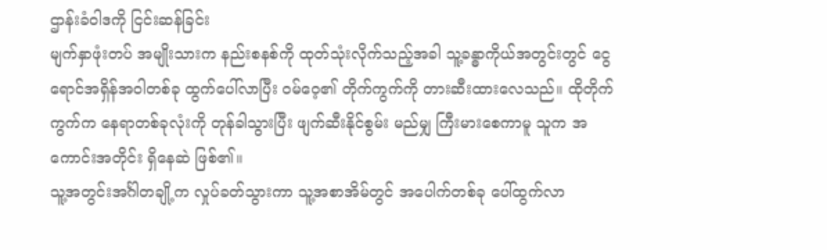ဌာန်းခံဝါဒကို ငြင်းဆန်ခြင်း
မျက်နှာဖုံးတပ် အမျိုးသားက နည်းစနစ်ကို ထုတ်သုံးလိုက်သည့်အခါ သူ့ခန္ဓာကိုယ်အတွင်းတွင် ငွေရောင်အရှိန်အဝါတစ်ခု ထွက်ပေါ်လာပြီး ဝမ်ဝေ့၏ တိုက်ကွက်ကို တားဆီးထားလေသည်။ ထိုတိုက်ကွက်က နေရာတစ်ခုလုံးကို တုန်ခါသွားပြီး ဖျက်ဆီးနိုင်စွမ်း မည်မျှ ကြီးမားစေကာမူ သူက အကောင်းအတိုင်း ရှိနေဆဲ ဖြစ်၏။
သူ့အတွင်းအင်္ဂါတချို့က လှုပ်ခတ်သွားကာ သူ့အစာအိမ်တွင် အပေါက်တစ်ခု ပေါ်ထွက်လာ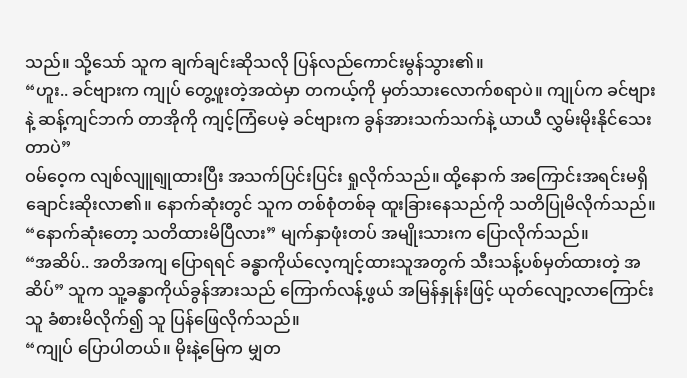သည်။ သို့သော် သူက ချက်ချင်းဆိုသလို ပြန်လည်ကောင်းမွန်သွား၏။
“ဟူး.. ခင်ဗျားက ကျုပ် တွေ့ဖူးတဲ့အထဲမှာ တကယ့်ကို မှတ်သားလောက်စရာပဲ။ ကျုပ်က ခင်ဗျားနဲ့ ဆန့်ကျင်ဘက် တာအိုကို ကျင့်ကြံပေမဲ့ ခင်ဗျားက ခွန်အားသက်သက်နဲ့ ယာယီ လွှမ်းမိုးနိုင်သေးတာပဲ”
ဝမ်ဝေ့က လျစ်လျူရျုထားပြီး အသက်ပြင်းပြင်း ရှုလိုက်သည်။ ထို့နောက် အကြောင်းအရင်းမရှိ ချောင်းဆိုးလာ၏။ နောက်ဆုံးတွင် သူက တစ်စုံတစ်ခု ထူးခြားနေသည်ကို သတိပြုမိလိုက်သည်။
“နောက်ဆုံးတော့ သတိထားမိပြီလား” မျက်နှာဖုံးတပ် အမျိုးသားက ပြောလိုက်သည်။
“အဆိပ်.. အတိအကျ ပြောရရင် ခန္ဓာကိုယ်လေ့ကျင့်ထားသူအတွက် သီးသန့်ပစ်မှတ်ထားတဲ့ အဆိပ်” သူက သူ့ခန္ဓာကိုယ်ခွန်အားသည် ကြောက်လန့်ဖွယ် အမြန်နှုန်းဖြင့် ယုတ်လျော့လာကြောင်း သူ ခံစားမိလိုက်၍ သူ ပြန်ဖြေလိုက်သည်။
“ကျုပ် ပြောပါတယ်။ မိုးနဲ့မြေက မျှတ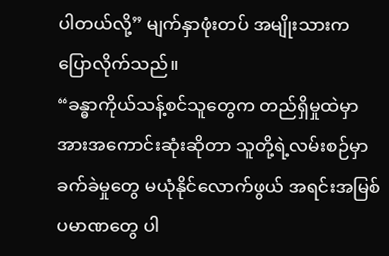ပါတယ်လို့” မျက်နှာဖုံးတပ် အမျိုးသားက ပြောလိုက်သည်။
“ခန္ဓာကိုယ်သန့်စင်သူတွေက တည်ရှိမှုထဲမှာ အားအကောင်းဆုံးဆိုတာ သူတို့ရဲ့လမ်းစဉ်မှာ ခက်ခဲမှုတွေ မယုံနိုင်လောက်ဖွယ် အရင်းအမြစ်ပမာဏတွေ ပါ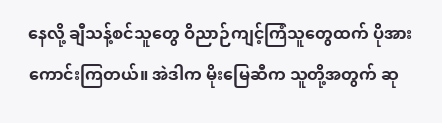နေလို့ ချီသန့်စင်သူတွေ ဝိညာဉ်ကျင့်ကြံသူတွေထက် ပိုအားကောင်းကြတယ်။ အဲဒါက မိုးမြေဆီက သူတို့အတွက် ဆု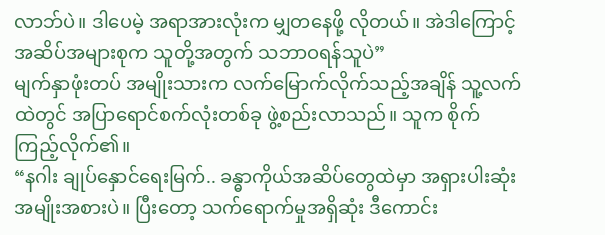လာဘ်ပဲ။ ဒါပေမဲ့ အရာအားလုံးက မျှတနေဖို့ လိုတယ်။ အဲဒါကြောင့် အဆိပ်အများစုက သူတို့အတွက် သဘာဝရန်သူပဲ”
မျက်နှာဖုံးတပ် အမျိုးသားက လက်မြောက်လိုက်သည့်အချိန် သူ့လက်ထဲတွင် အပြာရောင်စက်လုံးတစ်ခု ဖွဲ့စည်းလာသည်။ သူက စိုက်ကြည့်လိုက်၏။
“နဂါး ချုပ်နှောင်ရေးမြက်.. ခန္ဓာကိုယ်အဆိပ်တွေထဲမှာ အရှားပါးဆုံး အမျိုးအစားပဲ။ ပြီးတော့ သက်ရောက်မှုအရှိဆုံး ဒီကောင်း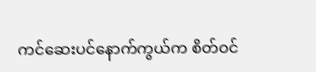ကင်ဆေးပင်နောက်ကွယ်က စိတ်ဝင်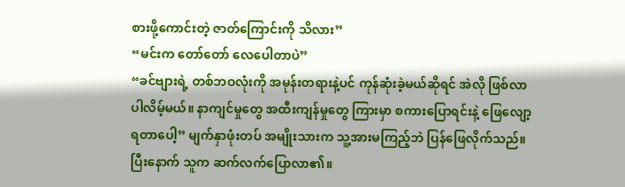စားဖို့ကောင်းတဲ့ ဇာတ်ကြောင်းကို သိလား”
“မင်းက တော်တော် လေပေါတာပဲ”
“ခင်ဗျားရဲ့ တစ်ဘဝလုံးကို အမုန်းတရားနဲ့ပင် ကုန်ဆုံးခဲ့မယ်ဆိုရင် အဲလို ဖြစ်လာပါလိမ့်မယ်။ နာကျင်မှုတွေ အထီးကျန်မှုတွေ ကြားမှာ စကားပြောရင်းနဲ့ ဖြေလျော့ရတာပေါ့” မျက်နှာဖုံးတပ် အမျိုးသားက သူ့အားမကြည့်ဘဲ ပြန်ဖြေလိုက်သည်။ ပြီးနောက် သူက ဆက်လက်ပြောလာ၏။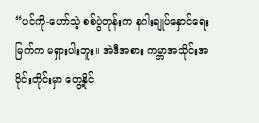“ပင်ကို-ဟော်သဲ့ စစ်ပွဲတုန်းက နဂါးချုပ်နှောင်ရေးမြက်က မရှားပါးဘူး။ အဲဒီအစား ကမ္ဘာအသိုင်းအဝိုင်းတိုင်းမှာ တွေ့နိုင်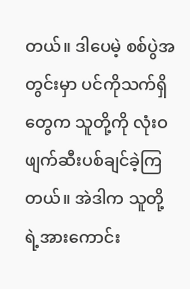တယ်။ ဒါပေမဲ့ စစ်ပွဲအတွင်းမှာ ပင်ကိုသက်ရှိတွေက သူတို့ကို လုံးဝ ဖျက်ဆီးပစ်ချင်ခဲ့ကြတယ်။ အဲဒါက သူတို့ရဲ့အားကောင်း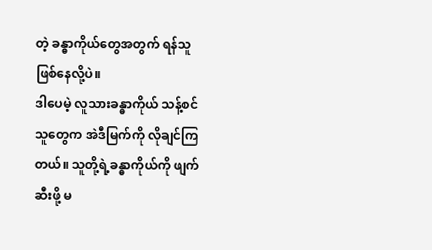တဲ့ ခန္ဓာကိုယ်တွေအတွက် ရန်သူ ဖြစ်နေလို့ပဲ။
ဒါပေမဲ့ လူသားခန္ဓာကိုယ် သန့်စင်သူတွေက အဲဒီမြက်ကို လိုချင်ကြတယ်။ သူတို့ရဲ့ခန္ဓာကိုယ်ကို ဖျက်ဆီးဖို့ မ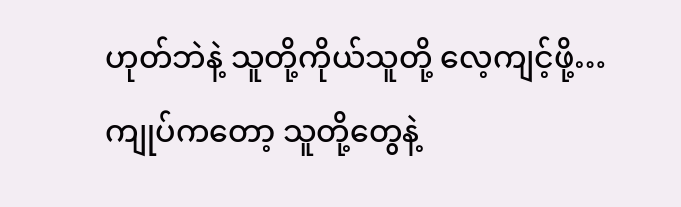ဟုတ်ဘဲနဲ့ သူတို့ကိုယ်သူတို့ လေ့ကျင့်ဖို့…
ကျုပ်ကတော့ သူတို့တွေနဲ့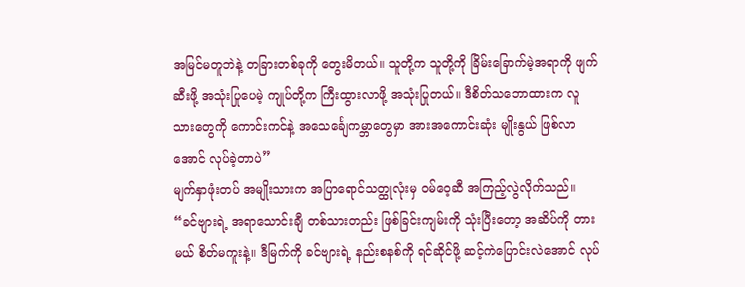အမြင်မတူဘဲနဲ့ တခြားတစ်ခုကို တွေးမိတယ်။ သူတို့က သူတို့ကို ခြိမ်းခြောက်မဲ့အရာကို ဖျက်ဆီးဖို့ အသုံးပြုပေမဲ့ ကျုပ်တို့က ကြီးထွားလာဖို့ အသုံးပြုတယ်။ ဒီစိတ်သဘောထားက လူသားတွေကို ကောင်းကင်နဲ့ အသေင်္ချေကမ္ဘာတွေမှာ အားအကောင်းဆုံး မျိုးနွယ် ဖြစ်လာအောင် လုပ်ခဲ့တာပဲ”
မျက်နှာဖုံးတပ် အမျိုးသားက အပြာရောင်သတ္ထုလုံးမှ ဝမ်ဝေ့ဆီ အကြည့်လွဲလိုက်သည်။
“ခင်ဗျားရဲ့ အရာသောင်းချီ တစ်သားတည်း ဖြစ်ခြင်းကျမ်းကို သုံးပြီးတော့ အဆိပ်ကို တားမယ် စိတ်မကူးနဲ့။ ဒီမြက်ကို ခင်ဗျားရဲ့ နည်းစနစ်ကို ရင်ဆိုင်ဖို့ ဆင့်ကဲပြောင်းလဲအောင် လုပ်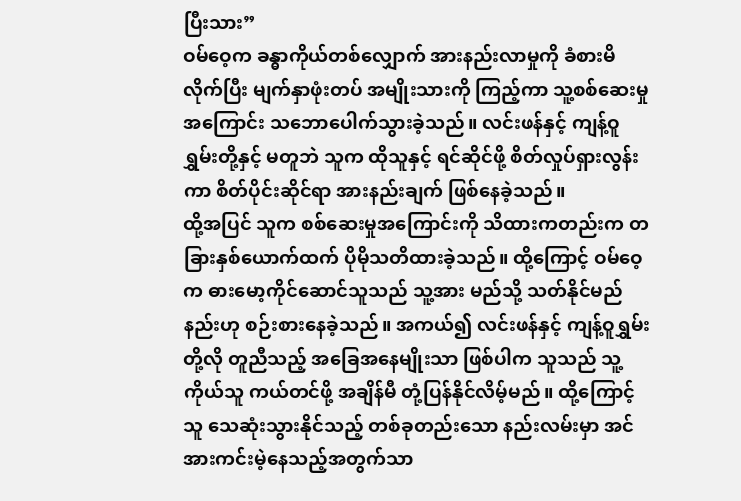ပြီးသား”
ဝမ်ဝေ့က ခန္ဓာကိုယ်တစ်လျှောက် အားနည်းလာမှုကို ခံစားမိလိုက်ပြီး မျက်နှာဖုံးတပ် အမျိုးသားကို ကြည့်ကာ သူ့စစ်ဆေးမှုအကြောင်း သဘောပေါက်သွားခဲ့သည်။ လင်းဖန်နှင့် ကျန့်ဝူရွှမ်းတို့နှင့် မတူဘဲ သူက ထိုသူနှင့် ရင်ဆိုင်ဖို့ စိတ်လှုပ်ရှားလွန်းကာ စိတ်ပိုင်းဆိုင်ရာ အားနည်းချက် ဖြစ်နေခဲ့သည်။
ထို့အပြင် သူက စစ်ဆေးမှုအကြောင်းကို သိထားကတည်းက တခြားနှစ်ယောက်ထက် ပိုမိုသတိထားခဲ့သည်။ ထို့ကြောင့် ဝမ်ဝေ့က ဓားမော့ကိုင်ဆောင်သူသည် သူ့အား မည်သို့ သတ်နိုင်မည်နည်းဟု စဉ်းစားနေခဲ့သည်။ အကယ်၍ လင်းဖန်နှင့် ကျန့်ဝူရွှမ်းတို့လို တူညီသည့် အခြေအနေမျိုးသာ ဖြစ်ပါက သူသည် သူ့ကိုယ်သူ ကယ်တင်ဖို့ အချိန်မီ တုံ့ပြန်နိုင်လိမ့်မည်။ ထို့ကြောင့် သူ သေဆုံးသွားနိုင်သည့် တစ်ခုတည်းသော နည်းလမ်းမှာ အင်အားကင်းမဲ့နေသည့်အတွက်သာ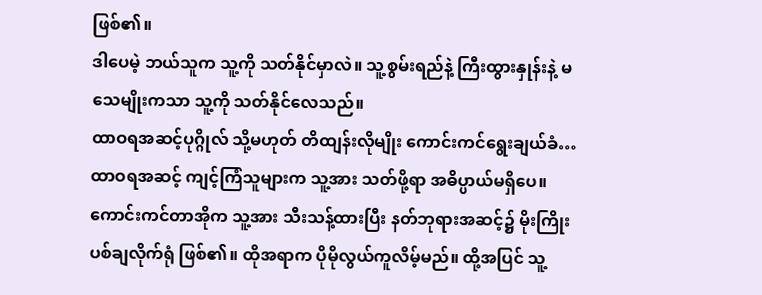ဖြစ်၏။
ဒါပေမဲ့ ဘယ်သူက သူ့ကို သတ်နိုင်မှာလဲ။ သူ့စွမ်းရည်နဲ့ ကြီးထွားနှုန်းနဲ့ မသေမျိုးကသာ သူ့ကို သတ်နိုင်လေသည်။
ထာဝရအဆင့်ပုဂ္ဂိုလ် သို့မဟုတ် တိထျန်းလိုမျိုး ကောင်းကင်ရွေးချယ်ခံ…
ထာဝရအဆင့် ကျင့်ကြံသူများက သူ့အား သတ်ဖို့ရာ အဓိပ္ပာယ်မရှိပေ။ ကောင်းကင်တာအိုက သူ့အား သီးသန့်ထားပြီး နတ်ဘုရားအဆင့်၌ မိုးကြိုးပစ်ချလိုက်ရုံ ဖြစ်၏။ ထိုအရာက ပိုမိုလွယ်ကူလိမ့်မည်။ ထို့အပြင် သူ့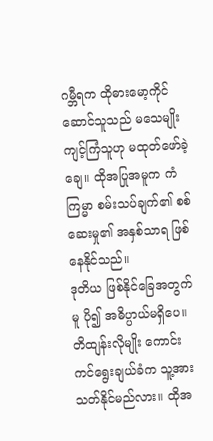ဂမ္ဘီရက ထိုဓားမော့ကိုင်ဆောင်သူသည် မသေမျိုး ကျင့်ကြံသူဟု မထုတ်ဖော်ခဲ့ချေ။ ထိုအပြုအမူက ကံကြမ္မာ စမ်းသပ်ချက်၏ စစ်ဆေးမှု၏ အနှစ်သာရ ဖြစ်နေနိုင်သည်။
ဒုတိယ ဖြစ်နိုင်ခြေအတွက်မူ ပို၍ အဓိပ္ပာယ်မရှိပေ။ တိထျန်းလိုမျိုး ကောင်းကင်ရွေးချယ်ခံက သူ့အား သတ်နိုင်မည်လား။ ထိုအ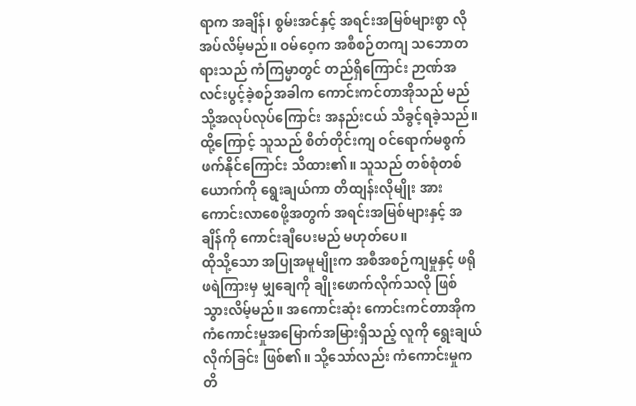ရာက အချိန်၊ စွမ်းအင်နှင့် အရင်းအမြစ်များစွာ လိုအပ်လိမ့်မည်။ ဝမ်ဝေ့က အစီစဉ်တကျ သဘောတရားသည် ကံကြမ္မာတွင် တည်ရှိကြောင်း ဉာဏ်အလင်းပွင့်ခဲ့စဉ်အခါက ကောင်းကင်တာအိုသည် မည်သို့အလုပ်လုပ်ကြောင်း အနည်းငယ် သိခွင့်ရခဲ့သည်။ ထို့ကြောင့် သူသည် စိတ်တိုင်းကျ ဝင်ရောက်မစွက်ဖက်နိုင်ကြောင်း သိထား၏။ သူသည် တစ်စုံတစ်ယောက်ကို ရွေးချယ်ကာ တိထျန်းလိုမျိုး အားကောင်းလာစေဖို့အတွက် အရင်းအမြစ်များနှင့် အချိန်ကို ကောင်းချီပေးမည် မဟုတ်ပေ။
ထိုသို့သော အပြုအမူမျိုးက အစီအစဉ်ကျမှုနှင့် ဖရိုဖရဲကြားမှ မျှချေကို ချိုးဖောက်လိုက်သလို ဖြစ်သွားလိမ့်မည်။ အကောင်းဆုံး ကောင်းကင်တာအိုက ကံကောင်းမှုအမြောက်အမြားရှိသည့် လူကို ရွေးချယ်လိုက်ခြင်း ဖြစ်၏။ သို့သော်လည်း ကံကောင်းမှုက တိ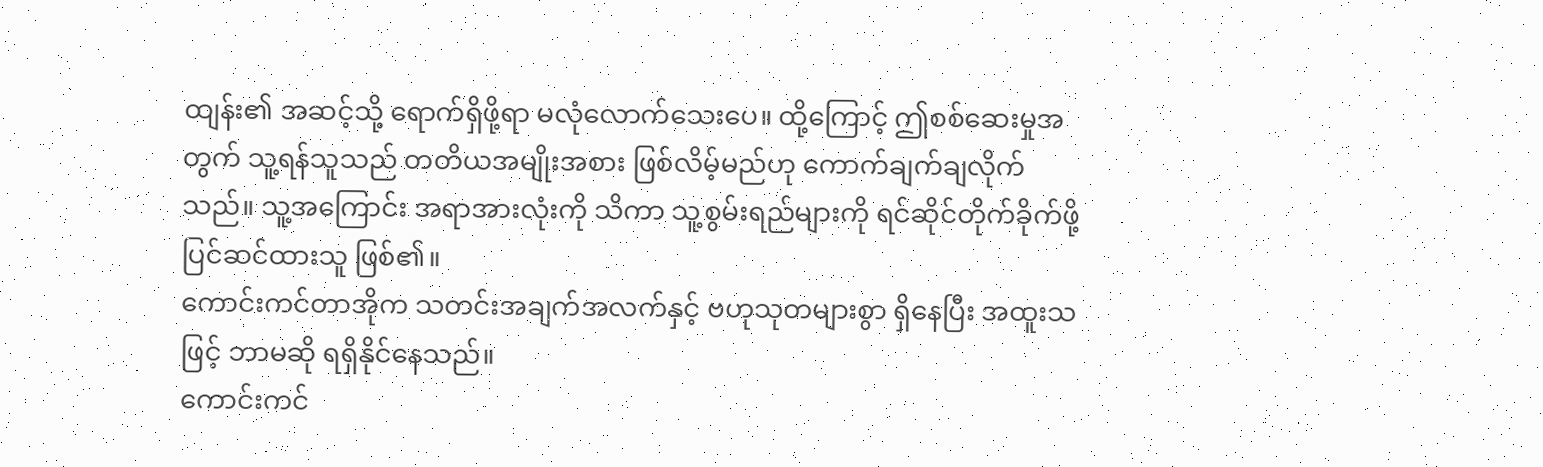ထျန်း၏ အဆင့်သို့ ရောက်ရှိဖို့ရာ မလုံလောက်သေးပေ။ ထို့ကြောင့် ဤစစ်ဆေးမှုအတွက် သူ့ရန်သူသည် တတိယအမျိုးအစား ဖြစ်လိမ့်မည်ဟု ကောက်ချက်ချလိုက်သည်။ သူ့အကြောင်း အရာအားလုံးကို သိကာ သူ့စွမ်းရည်များကို ရင်ဆိုင်တိုက်ခိုက်ဖို့ ပြင်ဆင်ထားသူ ဖြစ်၏။
ကောင်းကင်တာအိုက သတင်းအချက်အလက်နှင့် ဗဟုသုတများစွာ ရှိနေပြီး အထူးသဖြင့် ဘာမဆို ရရှိနိုင်နေသည်။
ကောင်းကင်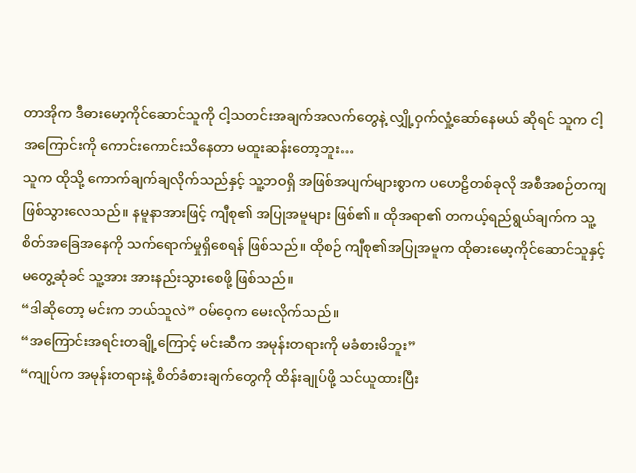တာအိုက ဒီဓားမော့ကိုင်ဆောင်သူကို ငါ့သတင်းအချက်အလက်တွေနဲ့ လျှို့ဝှက်လှုံ့ဆော်နေမယ် ဆိုရင် သူက ငါ့အကြောင်းကို ကောင်းကောင်းသိနေတာ မထူးဆန်းတော့ဘူး…
သူက ထိုသို့ ကောက်ချက်ချလိုက်သည်နှင့် သူ့ဘဝရှိ အဖြစ်အပျက်များစွာက ပဟေဠိတစ်ခုလို အစီအစဉ်တကျ ဖြစ်သွားလေသည်။ နမူနာအားဖြင့် ကျီစု၏ အပြုအမူများ ဖြစ်၏။ ထိုအရာ၏ တကယ့်ရည်ရွယ်ချက်က သူ့စိတ်အခြေအနေကို သက်ရောက်မှုရှိစေရန် ဖြစ်သည်။ ထိုစဉ် ကျီစု၏အပြုအမူက ထိုဓားမော့ကိုင်ဆောင်သူနှင့် မတွေ့ဆုံခင် သူ့အား အားနည်းသွားစေဖို့ ဖြစ်သည်။
“ဒါဆိုတော့ မင်းက ဘယ်သူလဲ” ဝမ်ဝေ့က မေးလိုက်သည်။
“အကြောင်းအရင်းတချို့ကြောင့် မင်းဆီက အမုန်းတရားကို မခံစားမိဘူး”
“ကျုပ်က အမုန်းတရားနဲ့ စိတ်ခံစားချက်တွေကို ထိန်းချုပ်ဖို့ သင်ယူထားပြီး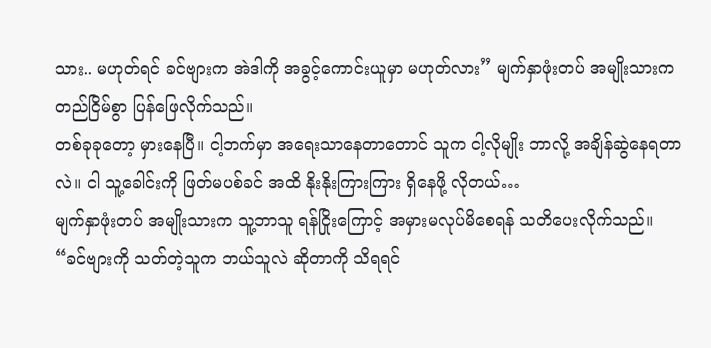သား.. မဟုတ်ရင် ခင်ဗျားက အဲဒါကို အခွင့်ကောင်းယူမှာ မဟုတ်လား” မျက်နှာဖုံးတပ် အမျိုးသားက တည်ငြိမ်စွာ ပြန်ဖြေလိုက်သည်။
တစ်ခုခုတော့ မှားနေပြီ။ ငါ့ဘက်မှာ အရေးသာနေတာတောင် သူက ငါ့လိုမျိုး ဘာလို့ အချိန်ဆွဲနေရတာလဲ။ ငါ သူ့ခေါင်းကို ဖြတ်မပစ်ခင် အထိ နိုးနိုးကြားကြား ရှိနေဖို့ လိုတယ်…
မျက်နှာဖုံးတပ် အမျိုးသားက သူ့ဘာသူ ရန်ငြိုးကြောင့် အမှားမလုပ်မိစေရန် သတိပေးလိုက်သည်။
“ခင်ဗျားကို သတ်တဲ့သူက ဘယ်သူလဲ ဆိုတာကို သိရရင်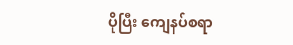ပိုပြီး ကျေနပ်စရာ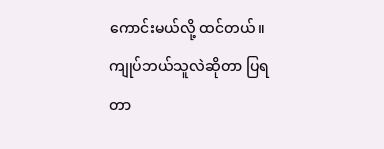ကောင်းမယ်လို့ ထင်တယ်။ ကျုပ်ဘယ်သူလဲဆိုတာ ပြရတာ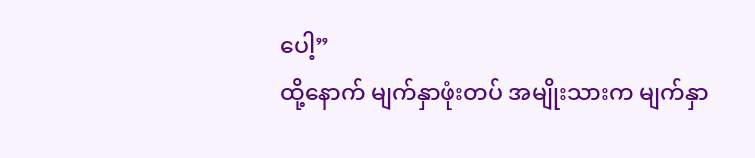ပေါ့”
ထို့နောက် မျက်နှာဖုံးတပ် အမျိုးသားက မျက်နှာ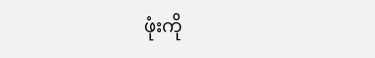ဖုံးကို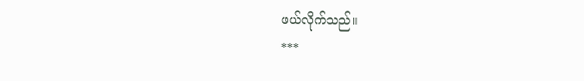ဖယ်လိုက်သည်။
***